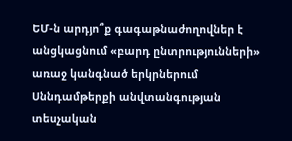ԵՄ-ն արդյո՞ք գագաթնաժողովներ է անցկացնում «բարդ ընտրությունների» առաջ կանգնած երկրներում
Սննդամթերքի անվտանգության տեսչական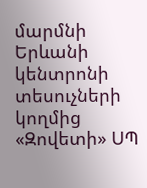մարմնի Երևանի կենտրոնի տեսուչների կողմից «Զովետի» ՍՊ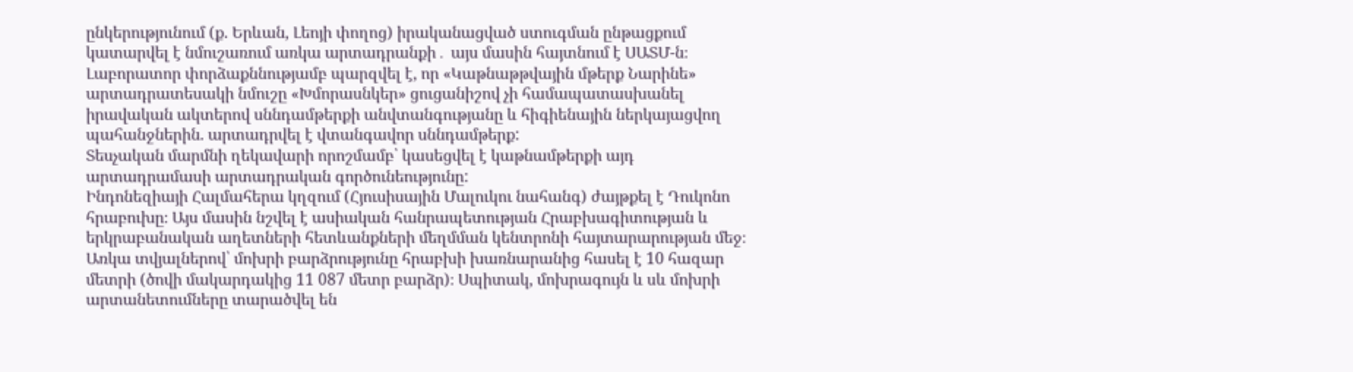ընկերությունում (ք. Երևան, Լեոյի փողոց) իրականացված ստուգման ընթացքում կատարվել է նմուշառում առկա արտադրանքի․ այս մասին հայտնում է ՍԱՏՄ-ն։
Լաբորատոր փորձաքննությամբ պարզվել է, որ «Կաթնաթթվային մթերք Նարինե» արտադրատեսակի նմուշը «Խմորասնկեր» ցուցանիշով չի համապատասխանել իրավական ակտերով սննդամթերքի անվտանգությանը և հիգիենային ներկայացվող պահանջներին. արտադրվել է վտանգավոր սննդամթերք:
Տեսչական մարմնի ղեկավարի որոշմամբ՝ կասեցվել է կաթնամթերքի այդ արտադրամասի արտադրական գործունեությունը:
Ինդոնեզիայի Հալմահերա կղզում (Հյուսիսային Մալուկու նահանգ) ժայթքել է Դուկոնո հրաբուխը։ Այս մասին նշվել է ասիական հանրապետության Հրաբխագիտության և երկրաբանական աղետների հետևանքների մեղմման կենտրոնի հայտարարության մեջ։
Առկա տվյալներով՝ մոխրի բարձրությունը հրաբխի խառնարանից հասել է 10 հազար մետրի (ծովի մակարդակից 11 087 մետր բարձր)։ Սպիտակ, մոխրագույն և սև մոխրի արտանետումները տարածվել են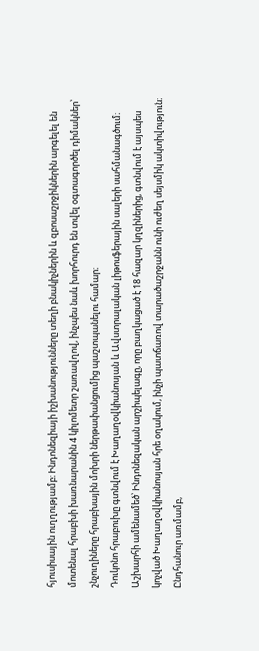հյուսիսային ուղղությամբ։ Ինդոնեզիայի իշխանությունները տեղի բնակիչներին և զբոսաշրջիկներին արգելել են մոտենալ հրաբխի խառնարանին 4 կիլոմետր շառավղով, ինչպես նաև խորհուրդ են տվել օգտագործել դիմակներ՝ շնչուղիները հրաբխային մոխրի ներթափանցումից պաշտպանելու համար։
Դուկոնո հրաբուխը գտնվում է Խաղաղօվկիանոսյան և Ավստրալական լիթոսֆերային սալերի սահմանագծում։
Աշխարհի ամենամեծ՝ Ինդոնեզական արշիպելագը, որը բաղկացած է 18 հազար կղզիներից, գտնվում է այսպես կոչված Խաղաղօվկիանոսյան հրե օղակում, ինչի պատճառով տարածաշրջանն ունի ուժեղ սեյսմիկ ակտիվություն։ Ընդհանուր առմամբ,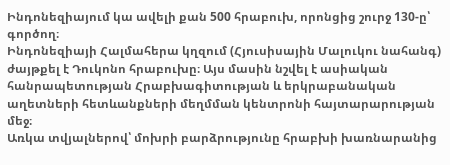Ինդոնեզիայում կա ավելի քան 500 հրաբուխ, որոնցից շուրջ 130-ը՝ գործող։
Ինդոնեզիայի Հալմահերա կղզում (Հյուսիսային Մալուկու նահանգ) ժայթքել է Դուկոնո հրաբուխը։ Այս մասին նշվել է ասիական հանրապետության Հրաբխագիտության և երկրաբանական աղետների հետևանքների մեղմման կենտրոնի հայտարարության մեջ։
Առկա տվյալներով՝ մոխրի բարձրությունը հրաբխի խառնարանից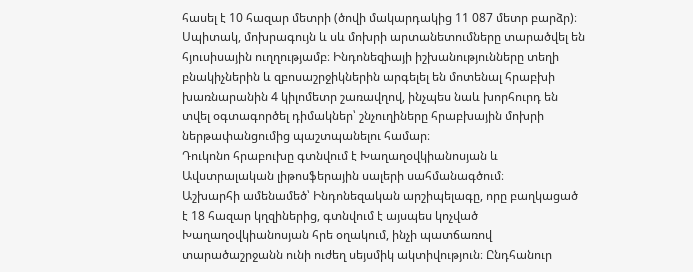հասել է 10 հազար մետրի (ծովի մակարդակից 11 087 մետր բարձր)։ Սպիտակ, մոխրագույն և սև մոխրի արտանետումները տարածվել են հյուսիսային ուղղությամբ։ Ինդոնեզիայի իշխանությունները տեղի բնակիչներին և զբոսաշրջիկներին արգելել են մոտենալ հրաբխի խառնարանին 4 կիլոմետր շառավղով, ինչպես նաև խորհուրդ են տվել օգտագործել դիմակներ՝ շնչուղիները հրաբխային մոխրի ներթափանցումից պաշտպանելու համար։
Դուկոնո հրաբուխը գտնվում է Խաղաղօվկիանոսյան և Ավստրալական լիթոսֆերային սալերի սահմանագծում։
Աշխարհի ամենամեծ՝ Ինդոնեզական արշիպելագը, որը բաղկացած է 18 հազար կղզիներից, գտնվում է այսպես կոչված Խաղաղօվկիանոսյան հրե օղակում, ինչի պատճառով տարածաշրջանն ունի ուժեղ սեյսմիկ ակտիվություն։ Ընդհանուր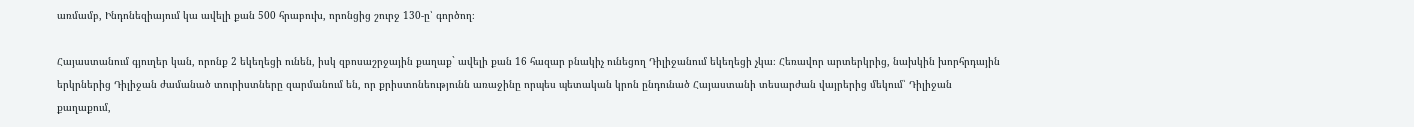առմամբ, Ինդոնեզիայում կա ավելի քան 500 հրաբուխ, որոնցից շուրջ 130-ը՝ գործող։

Հայաստանում գյուղեր կան, որոնք 2 եկեղեցի ունեն, իսկ զբոսաշրջային քաղաք` ավելի քան 16 հազար բնակիչ ունեցող Դիլիջանում եկեղեցի չկա։ Հեռավոր արտերկրից, նախկին խորհրդային երկրներից Դիլիջան ժամանած տուրիստները զարմանում են, որ քրիստոնեությունն առաջինը որպես պետական կրոն ընդունած Հայաստանի տեսարժան վայրերից մեկում՝ Դիլիջան քաղաքում,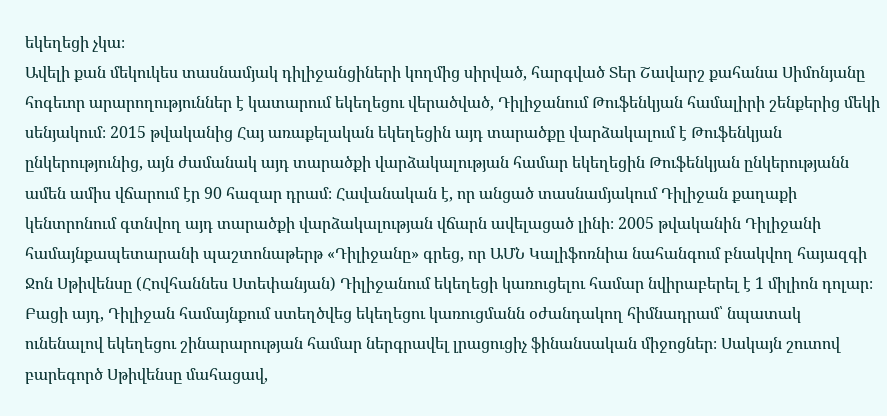եկեղեցի չկա։
Ավելի քան մեկուկես տասնամյակ դիլիջանցիների կողմից սիրված, հարգված Տեր Շավարշ քահանա Սիմոնյանը հոգեւոր արարողություններ է կատարում եկեղեցու վերածված, Դիլիջանում Թուֆենկյան համալիրի շենքերից մեկի սենյակում։ 2015 թվականից Հայ առաքելական եկեղեցին այդ տարածքը վարձակալում է Թուֆենկյան ընկերությունից, այն ժամանակ այդ տարածքի վարձակալության համար եկեղեցին Թուֆենկյան ընկերությանն ամեն ամիս վճարում էր 90 հազար դրամ։ Հավանական է, որ անցած տասնամյակում Դիլիջան քաղաքի կենտրոնում գտնվող այդ տարածքի վարձակալության վճարն ավելացած լինի։ 2005 թվականին Դիլիջանի համայնքապետարանի պաշտոնաթերթ «Դիլիջանը» գրեց, որ ԱՄՆ Կալիֆոռնիա նահանգում բնակվող հայազգի Ջոն Սթիվենսը (Հովհաննես Ստեփանյան) Դիլիջանում եկեղեցի կառուցելու համար նվիրաբերել է 1 միլիոն դոլար։ Բացի այդ, Դիլիջան համայնքում ստեղծվեց եկեղեցու կառուցմանն օժանդակող հիմնադրամ՝ նպատակ ունենալով եկեղեցու շինարարության համար ներգրավել լրացուցիչ ֆինանսական միջոցներ։ Սակայն շուտով բարեգործ Սթիվենսը մահացավ,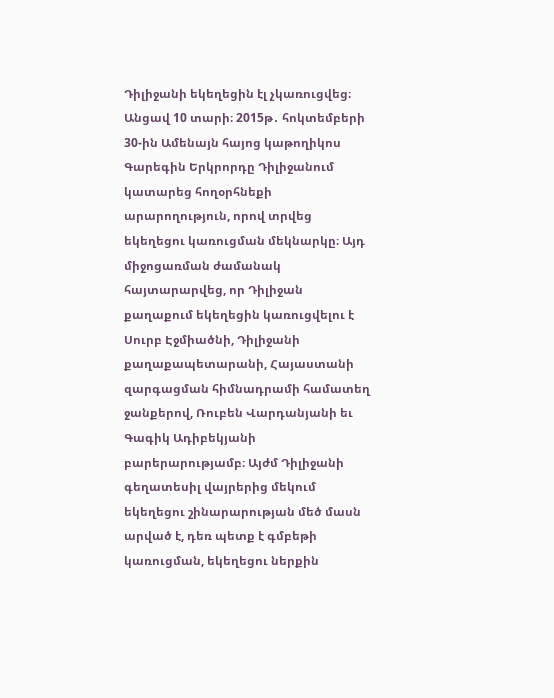Դիլիջանի եկեղեցին էլ չկառուցվեց։
Անցավ 10 տարի։ 2015թ․ հոկտեմբերի 30-ին Ամենայն հայոց կաթողիկոս Գարեգին Երկրորդը Դիլիջանում կատարեց հողօրհնեքի արարողություն, որով տրվեց եկեղեցու կառուցման մեկնարկը։ Այդ միջոցառման ժամանակ հայտարարվեց, որ Դիլիջան քաղաքում եկեղեցին կառուցվելու է Սուրբ Էջմիածնի, Դիլիջանի քաղաքապետարանի, Հայաստանի զարգացման հիմնադրամի համատեղ ջանքերով, Ռուբեն Վարդանյանի եւ Գագիկ Ադիբեկյանի բարերարությամբ։ Այժմ Դիլիջանի գեղատեսիլ վայրերից մեկում եկեղեցու շինարարության մեծ մասն արված է, դեռ պետք է գմբեթի կառուցման, եկեղեցու ներքին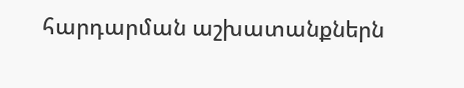հարդարման աշխատանքներն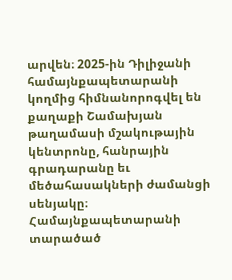արվեն։ 2025-ին Դիլիջանի համայնքապետարանի կողմից հիմնանորոգվել են քաղաքի Շամախյան թաղամասի մշակութային կենտրոնը, հանրային գրադարանը եւ մեծահասակների ժամանցի սենյակը։ Համայնքապետարանի տարածած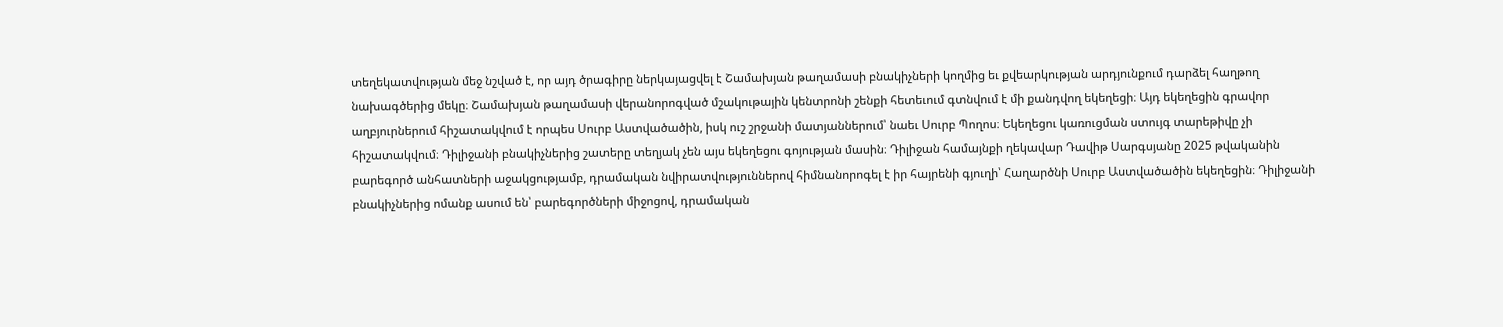տեղեկատվության մեջ նշված է, որ այդ ծրագիրը ներկայացվել է Շամախյան թաղամասի բնակիչների կողմից եւ քվեարկության արդյունքում դարձել հաղթող նախագծերից մեկը։ Շամախյան թաղամասի վերանորոգված մշակութային կենտրոնի շենքի հետեւում գտնվում է մի քանդվող եկեղեցի։ Այդ եկեղեցին գրավոր աղբյուրներում հիշատակվում է որպես Սուրբ Աստվածածին, իսկ ուշ շրջանի մատյաններում՝ նաեւ Սուրբ Պողոս։ Եկեղեցու կառուցման ստույգ տարեթիվը չի հիշատակվում։ Դիլիջանի բնակիչներից շատերը տեղյակ չեն այս եկեղեցու գոյության մասին։ Դիլիջան համայնքի ղեկավար Դավիթ Սարգսյանը 2025 թվականին բարեգործ անհատների աջակցությամբ, դրամական նվիրատվություններով հիմնանորոգել է իր հայրենի գյուղի՝ Հաղարծնի Սուրբ Աստվածածին եկեղեցին։ Դիլիջանի բնակիչներից ոմանք ասում են՝ բարեգործների միջոցով, դրամական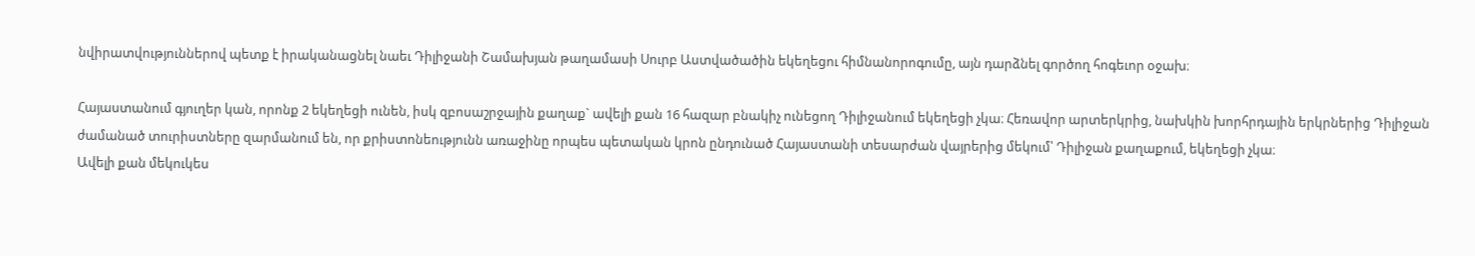նվիրատվություններով պետք է իրականացնել նաեւ Դիլիջանի Շամախյան թաղամասի Սուրբ Աստվածածին եկեղեցու հիմնանորոգումը, այն դարձնել գործող հոգեւոր օջախ։

Հայաստանում գյուղեր կան, որոնք 2 եկեղեցի ունեն, իսկ զբոսաշրջային քաղաք` ավելի քան 16 հազար բնակիչ ունեցող Դիլիջանում եկեղեցի չկա։ Հեռավոր արտերկրից, նախկին խորհրդային երկրներից Դիլիջան ժամանած տուրիստները զարմանում են, որ քրիստոնեությունն առաջինը որպես պետական կրոն ընդունած Հայաստանի տեսարժան վայրերից մեկում՝ Դիլիջան քաղաքում, եկեղեցի չկա։
Ավելի քան մեկուկես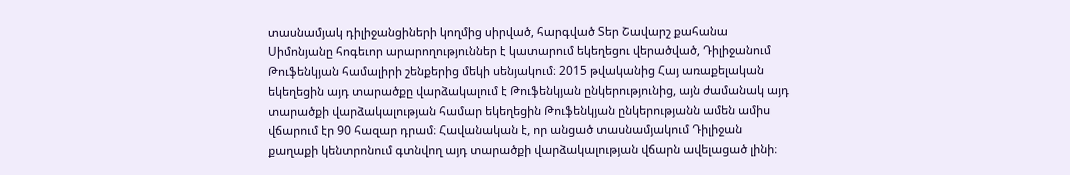տասնամյակ դիլիջանցիների կողմից սիրված, հարգված Տեր Շավարշ քահանա Սիմոնյանը հոգեւոր արարողություններ է կատարում եկեղեցու վերածված, Դիլիջանում Թուֆենկյան համալիրի շենքերից մեկի սենյակում։ 2015 թվականից Հայ առաքելական եկեղեցին այդ տարածքը վարձակալում է Թուֆենկյան ընկերությունից, այն ժամանակ այդ տարածքի վարձակալության համար եկեղեցին Թուֆենկյան ընկերությանն ամեն ամիս վճարում էր 90 հազար դրամ։ Հավանական է, որ անցած տասնամյակում Դիլիջան քաղաքի կենտրոնում գտնվող այդ տարածքի վարձակալության վճարն ավելացած լինի։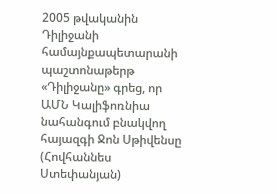2005 թվականին Դիլիջանի համայնքապետարանի պաշտոնաթերթ «Դիլիջանը» գրեց, որ ԱՄՆ Կալիֆոռնիա նահանգում բնակվող հայազգի Ջոն Սթիվենսը (Հովհաննես Ստեփանյան)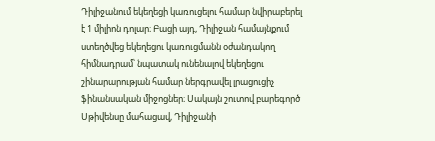Դիլիջանում եկեղեցի կառուցելու համար նվիրաբերել է 1 միլիոն դոլար։ Բացի այդ, Դիլիջան համայնքում ստեղծվեց եկեղեցու կառուցմանն օժանդակող հիմնադրամ՝ նպատակ ունենալով եկեղեցու շինարարության համար ներգրավել լրացուցիչ ֆինանսական միջոցներ։ Սակայն շուտով բարեգործ Սթիվենսը մահացավ, Դիլիջանի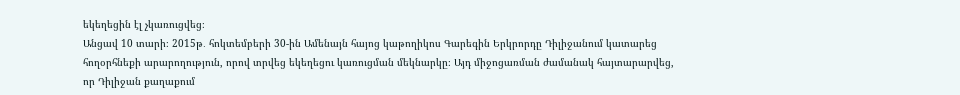եկեղեցին էլ չկառուցվեց։
Անցավ 10 տարի։ 2015թ․ հոկտեմբերի 30-ին Ամենայն հայոց կաթողիկոս Գարեգին Երկրորդը Դիլիջանում կատարեց հողօրհնեքի արարողություն, որով տրվեց եկեղեցու կառուցման մեկնարկը։ Այդ միջոցառման ժամանակ հայտարարվեց, որ Դիլիջան քաղաքում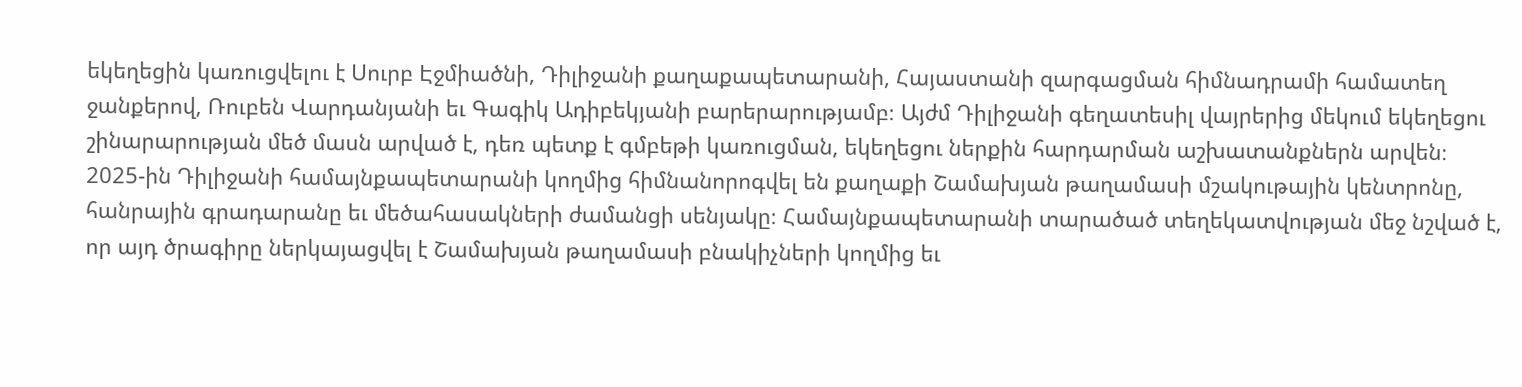եկեղեցին կառուցվելու է Սուրբ Էջմիածնի, Դիլիջանի քաղաքապետարանի, Հայաստանի զարգացման հիմնադրամի համատեղ ջանքերով, Ռուբեն Վարդանյանի եւ Գագիկ Ադիբեկյանի բարերարությամբ։ Այժմ Դիլիջանի գեղատեսիլ վայրերից մեկում եկեղեցու շինարարության մեծ մասն արված է, դեռ պետք է գմբեթի կառուցման, եկեղեցու ներքին հարդարման աշխատանքներն արվեն։ 2025-ին Դիլիջանի համայնքապետարանի կողմից հիմնանորոգվել են քաղաքի Շամախյան թաղամասի մշակութային կենտրոնը, հանրային գրադարանը եւ մեծահասակների ժամանցի սենյակը։ Համայնքապետարանի տարածած տեղեկատվության մեջ նշված է, որ այդ ծրագիրը ներկայացվել է Շամախյան թաղամասի բնակիչների կողմից եւ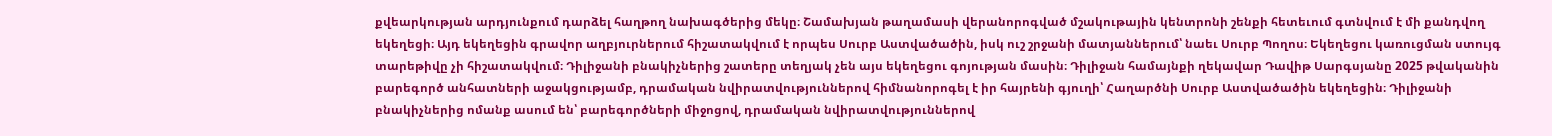քվեարկության արդյունքում դարձել հաղթող նախագծերից մեկը։ Շամախյան թաղամասի վերանորոգված մշակութային կենտրոնի շենքի հետեւում գտնվում է մի քանդվող եկեղեցի։ Այդ եկեղեցին գրավոր աղբյուրներում հիշատակվում է որպես Սուրբ Աստվածածին, իսկ ուշ շրջանի մատյաններում՝ նաեւ Սուրբ Պողոս։ Եկեղեցու կառուցման ստույգ տարեթիվը չի հիշատակվում։ Դիլիջանի բնակիչներից շատերը տեղյակ չեն այս եկեղեցու գոյության մասին։ Դիլիջան համայնքի ղեկավար Դավիթ Սարգսյանը 2025 թվականին բարեգործ անհատների աջակցությամբ, դրամական նվիրատվություններով հիմնանորոգել է իր հայրենի գյուղի՝ Հաղարծնի Սուրբ Աստվածածին եկեղեցին։ Դիլիջանի բնակիչներից ոմանք ասում են՝ բարեգործների միջոցով, դրամական նվիրատվություններով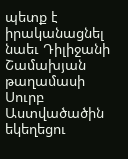պետք է իրականացնել նաեւ Դիլիջանի Շամախյան թաղամասի Սուրբ Աստվածածին եկեղեցու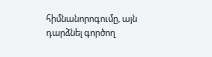հիմնանորոգումը, այն դարձնել գործող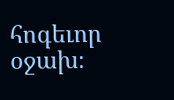հոգեւոր օջախ։